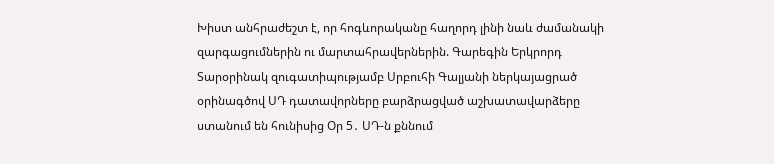Խիստ անհրաժեշտ է, որ հոգևորականը հաղորդ լինի նաև ժամանակի զարգացումներին ու մարտահրավերներին. Գարեգին Երկրորդ Տարօրինակ զուգատիպությամբ Սրբուհի Գալյանի ներկայացրած օրինագծով ՍԴ դատավորները բարձրացված աշխատավարձերը ստանում են հունիսից Օր 5․ ՍԴ-ն քննում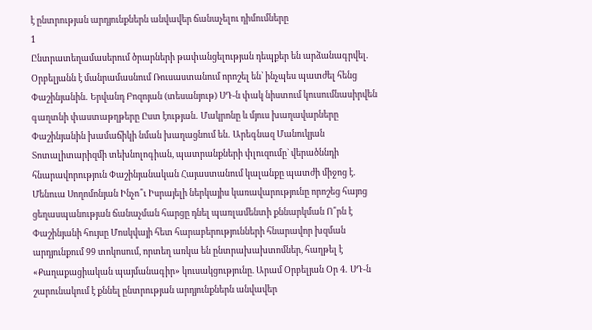է ընտրության արդյունքներն անվավեր ճանաչելու դիմումները
1
Ընտրատեղամասերում ծրարների թափանցելության դեպքեր են արձանագրվել․ Օրբելյանն է մանրամասնում Ռուսաստանում որոշել են՝ ինչպես պատժել հենց Փաշինյանին․ Երվանդ Բոզոյան (տեսանյութ) ՍԴ-ն փակ նիստում կուսումնասիրվեն գաղտնի փաստաթղթերը Ըստ էության․ Մակրոնը և մյուս խաղավարները Փաշինյանին խամաճիկի նման խաղացնում են․ Արեգնազ Մանուկյան Տոտալիտարիզմի տեխնոլոգիան, պատրանքների փլուզումը` վերածննդի հնարավորություն Փաշինյանական Հայաստանում կալանքը պատժի միջոց է․ Մենուա Սողոմոնյան Ինչո՞ւ Իսրայելի ներկայիս կառավարությունը որոշեց հայոց ցեղասպանության ճանաչման հարցը դնել պառլամենտի քննարկման Ո՞րն է Փաշինյանի հույսը Մոսկվայի հետ հարաբերությունների հնարավոր խզման արդյունքում 99 տոկոսում, որտեղ առկա են ընտրախախտոմներ, հաղթել է «Քաղաքացիական պայմանագիր» կուսակցությունը. Արամ Օրբելյան Օր 4․ ՍԴ-ն շարունակում է քննել ընտրության արդյունքներն անվավեր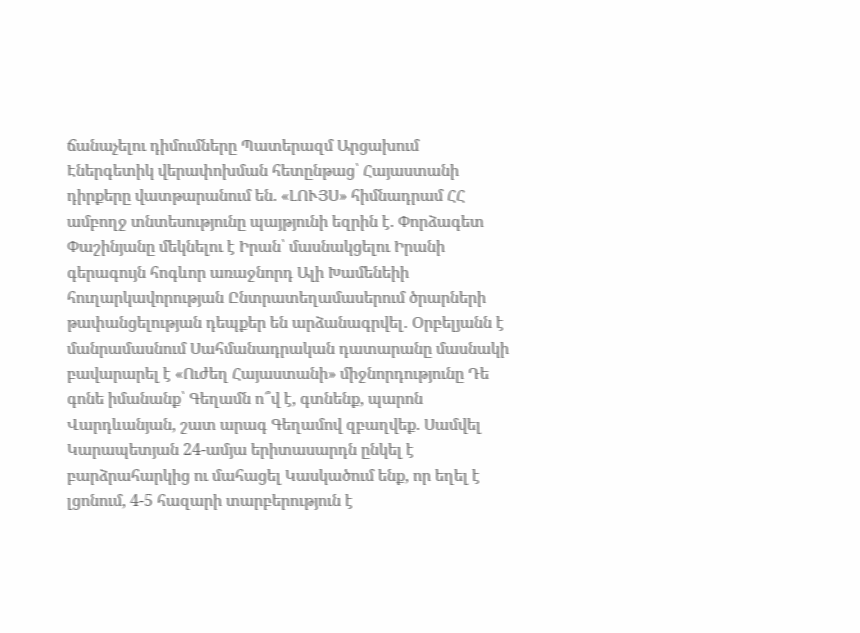ճանաչելու դիմումները Պատերազմ Արցախում
Էներգետիկ վերափոխման հետընթաց՝ Հայաստանի դիրքերը վատթարանում են. «ԼՈՒՅՍ» հիմնադրամ ՀՀ ամբողջ տնտեսությունը պայթյունի եզրին է. Փորձագետ Փաշինյանը մեկնելու է Իրան՝ մասնակցելու Իրանի գերագույն հոգևոր առաջնորդ Ալի Խամենեիի հուղարկավորության Ընտրատեղամասերում ծրարների թափանցելության դեպքեր են արձանագրվել․ Օրբելյանն է մանրամասնում Սահմանադրական դատարանը մասնակի բավարարել է «Ուժեղ Հայաստանի» միջնորդությունը Դե գոնե իմանանք՝ Գեղամն ո՞վ է, գտնենք, պարոն Վարդևանյան, շատ արագ Գեղամով զբաղվեք. Սամվել Կարապետյան 24-ամյա երիտասարդն ընկել է բարձրահարկից ու մահացել Կասկածում ենք, որ եղել է լցոնում, 4-5 հազարի տարբերություն է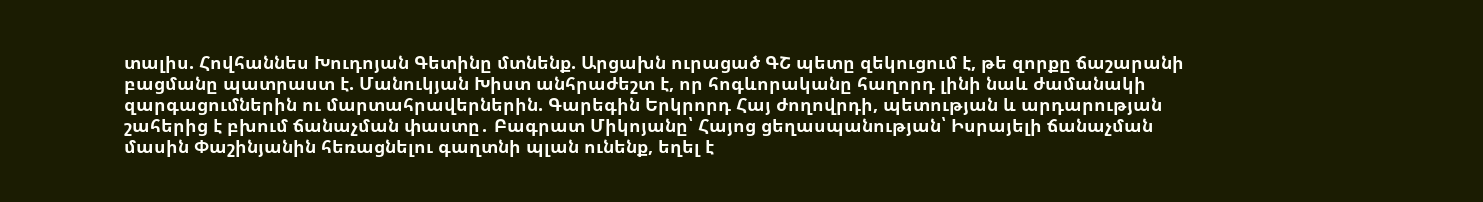տալիս. Հովհաննես Խուդոյան Գետինը մտնենք. Արցախն ուրացած ԳՇ պետը զեկուցում է, թե զորքը ճաշարանի բացմանը պատրաստ է. Մանուկյան Խիստ անհրաժեշտ է, որ հոգևորականը հաղորդ լինի նաև ժամանակի զարգացումներին ու մարտահրավերներին. Գարեգին Երկրորդ Հայ ժողովրդի, պետության և արդարության շահերից է բխում ճանաչման փաստը․ Բագրատ Միկոյանը՝ Հայոց ցեղասպանության՝ Իսրայելի ճանաչման մասին Փաշինյանին հեռացնելու գաղտնի պլան ունենք, եղել է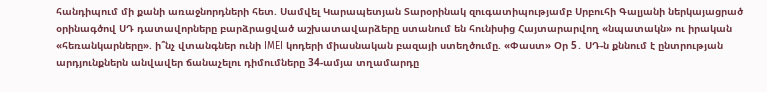հանդիպում մի քանի առաջնորդների հետ. Սամվել Կարապետյան Տարօրինակ զուգատիպությամբ Սրբուհի Գալյանի ներկայացրած օրինագծով ՍԴ դատավորները բարձրացված աշխատավարձերը ստանում են հունիսից Հայտարարվող «նպատակն» ու իրական «հեռանկարները». ի՞նչ վտանգներ ունի IMEI կոդերի միասնական բազայի ստեղծումը. «Փաստ» Օր 5․ ՍԴ-ն քննում է ընտրության արդյունքներն անվավեր ճանաչելու դիմումները 34-ամյա տղամարդը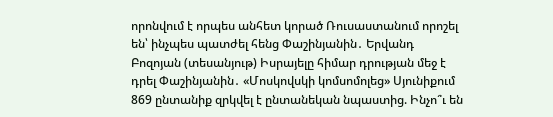որոնվում է որպես անհետ կորած Ռուսաստանում որոշել են՝ ինչպես պատժել հենց Փաշինյանին․ Երվանդ Բոզոյան (տեսանյութ) Իսրայելը հիմար դրության մեջ է դրել Փաշինյանին․ «Մոսկովսկի կոմսոմոլեց» Սյունիքում 869 ընտանիք զրկվել է ընտանեկան նպաստից. Ինչո՞ւ են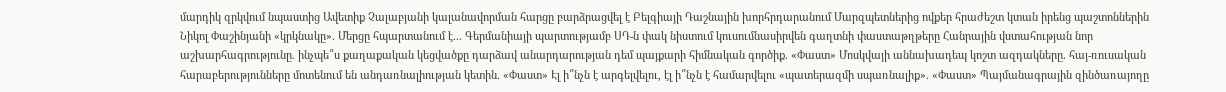մարդիկ զրկվում նպաստից Ավետիք Չալաբյանի կալանավորման հարցը բարձրացվել է Բելգիայի Դաշնային խորհրդարանում Մարզպետներից ովքեր հրաժեշտ կտան իրենց պաշտոններին Նիկոլ Փաշինյանի «կրկնակը». Մերցը հպարտանում է... Գերմանիայի պարտությամբ ՍԴ-ն փակ նիստում կուսումնասիրվեն գաղտնի փաստաթղթերը Հանրային վստահության նոր աշխարհագրությունը. ինչպե՞ս քաղաքական կեցվածքը դարձավ անարդարության դեմ պայքարի հիմնական գործիք. «Փաստ» Մոսկվայի աննախադեպ կոշտ ազդակները. հայ-ռուսական հարաբերությունները մոտենում են անդառնալիության կետին. «Փաստ» Էլ ի՞նչն է արգելվելու, էլ ի՞նչն է համարվելու «պատերազմի սպառնալիք». «Փաստ» Պայմանագրային զինծառայողը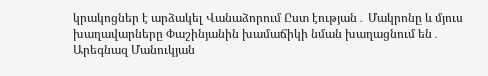կրակոցներ է արձակել Վանաձորում Ըստ էության․ Մակրոնը և մյուս խաղավարները Փաշինյանին խամաճիկի նման խաղացնում են․ Արեգնազ Մանուկյան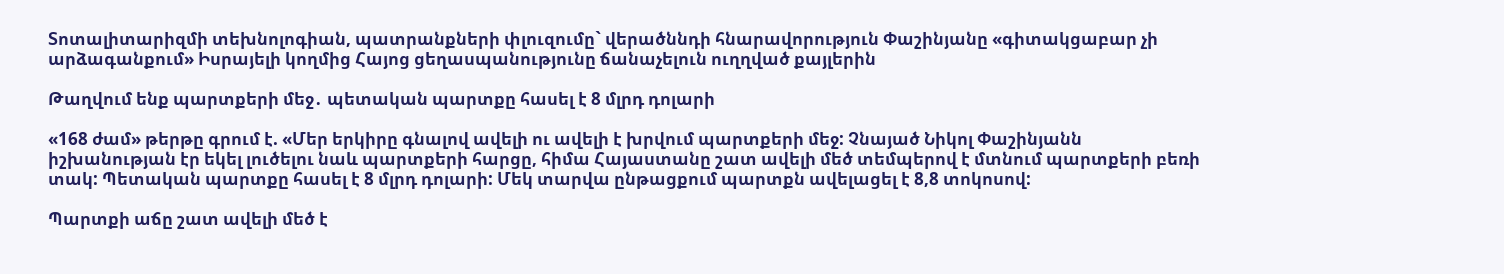Տոտալիտարիզմի տեխնոլոգիան, պատրանքների փլուզումը` վերածննդի հնարավորություն Փաշինյանը «գիտակցաբար չի արձագանքում» Իսրայելի կողմից Հայոց ցեղասպանությունը ճանաչելուն ուղղված քայլերին

Թաղվում ենք պարտքերի մեջ․ պետական պարտքը հասել է 8 մլրդ դոլարի

«168 ժամ» թերթը գրում է. «Մեր երկիրը գնալով ավելի ու ավելի է խրվում պարտքերի մեջ: Չնայած Նիկոլ Փաշինյանն իշխանության էր եկել լուծելու նաև պարտքերի հարցը, հիմա Հայաստանը շատ ավելի մեծ տեմպերով է մտնում պարտքերի բեռի տակ: Պետական պարտքը հասել է 8 մլրդ դոլարի: Մեկ տարվա ընթացքում պարտքն ավելացել է 8,8 տոկոսով:

Պարտքի աճը շատ ավելի մեծ է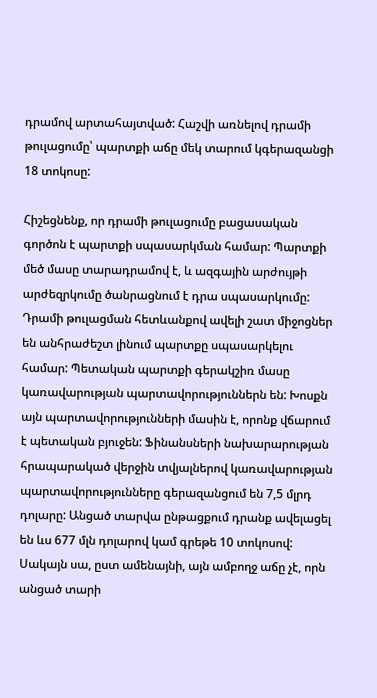դրամով արտահայտված: Հաշվի առնելով դրամի թուլացումը՝ պարտքի աճը մեկ տարում կգերազանցի 18 տոկոսը:

Հիշեցնենք, որ դրամի թուլացումը բացասական գործոն է պարտքի սպասարկման համար: Պարտքի մեծ մասը տարադրամով է, և ազգային արժույթի արժեզրկումը ծանրացնում է դրա սպասարկումը: Դրամի թուլացման հետևանքով ավելի շատ միջոցներ են անհրաժեշտ լինում պարտքը սպասարկելու համար: Պետական պարտքի գերակշիռ մասը կառավարության պարտավորություններն են: Խոսքն այն պարտավորությունների մասին է, որոնք վճարում է պետական բյուջեն: Ֆինանսների նախարարության հրապարակած վերջին տվյալներով կառավարության պարտավորությունները գերազանցում են 7,5 մլրդ դոլարը: Անցած տարվա ընթացքում դրանք ավելացել են ևս 677 մլն դոլարով կամ գրեթե 10 տոկոսով: Սակայն սա, ըստ ամենայնի, այն ամբողջ աճը չէ, որն անցած տարի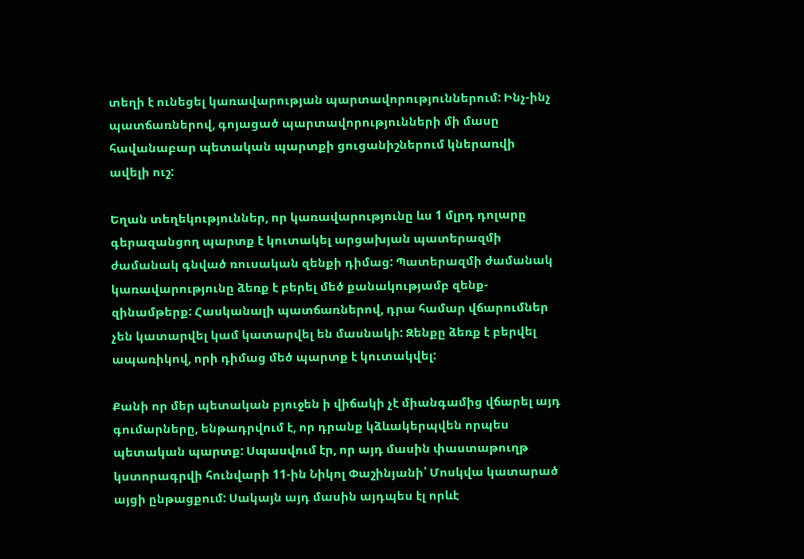տեղի է ունեցել կառավարության պարտավորություններում: Ինչ-ինչ պատճառներով, գոյացած պարտավորությունների մի մասը հավանաբար պետական պարտքի ցուցանիշներում կներառվի ավելի ուշ:

Եղան տեղեկություններ, որ կառավարությունը ևս 1 մլրդ դոլարը գերազանցող պարտք է կուտակել արցախյան պատերազմի ժամանակ գնված ռուսական զենքի դիմաց: Պատերազմի ժամանակ կառավարությունը ձեռք է բերել մեծ քանակությամբ զենք-զինամթերք: Հասկանալի պատճառներով, դրա համար վճարումներ չեն կատարվել կամ կատարվել են մասնակի: Զենքը ձեռք է բերվել ապառիկով, որի դիմաց մեծ պարտք է կուտակվել:

Քանի որ մեր պետական բյուջեն ի վիճակի չէ միանգամից վճարել այդ գումարները, ենթադրվում է, որ դրանք կձևակերպվեն որպես պետական պարտք: Սպասվում էր, որ այդ մասին փաստաթուղթ կստորագրվի հունվարի 11-ին Նիկոլ Փաշինյանի՝ Մոսկվա կատարած այցի ընթացքում: Սակայն այդ մասին այդպես էլ որևէ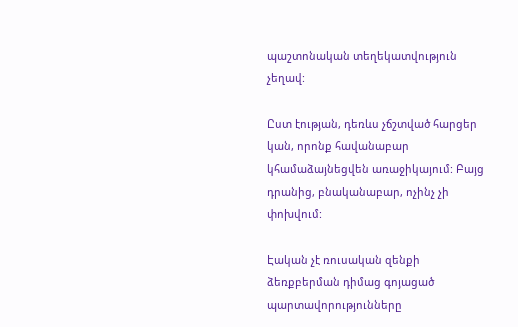պաշտոնական տեղեկատվություն չեղավ:

Ըստ էության, դեռևս չճշտված հարցեր կան, որոնք հավանաբար կհամաձայնեցվեն առաջիկայում: Բայց դրանից, բնականաբար, ոչինչ չի փոխվում:

Էական չէ ռուսական զենքի ձեռքբերման դիմաց գոյացած պարտավորությունները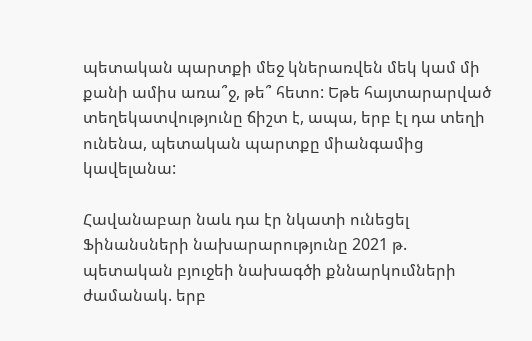պետական պարտքի մեջ կներառվեն մեկ կամ մի քանի ամիս առա՞ջ, թե՞ հետո: Եթե հայտարարված տեղեկատվությունը ճիշտ է, ապա, երբ էլ դա տեղի ունենա, պետական պարտքը միանգամից կավելանա:

Հավանաբար նաև դա էր նկատի ունեցել Ֆինանսների նախարարությունը 2021 թ. պետական բյուջեի նախագծի քննարկումների ժամանակ. երբ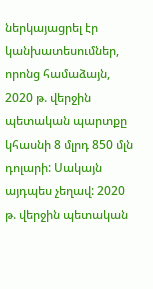ներկայացրել էր կանխատեսումներ, որոնց համաձայն, 2020 թ. վերջին պետական պարտքը կհասնի 8 մլրդ 850 մլն դոլարի: Սակայն այդպես չեղավ: 2020 թ. վերջին պետական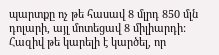պարտքը ոչ թե հասավ 8 մլրդ 850 մլն դոլարի, այլ մոտեցավ 8 միլիարդի: Հազիվ թե կարելի է կարծել, որ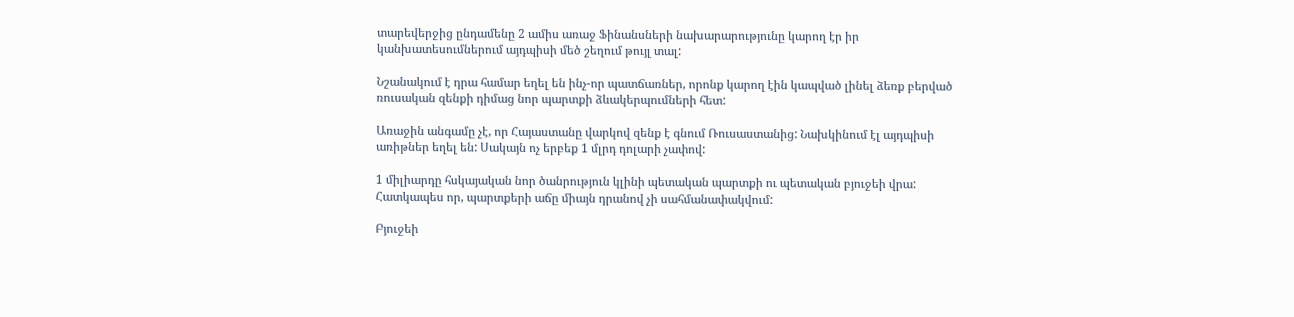տարեվերջից ընդամենը 2 ամիս առաջ Ֆինանսների նախարարությունը կարող էր իր կանխատեսումներում այդպիսի մեծ շեղում թույլ տալ:

Նշանակում է դրա համար եղել են ինչ-որ պատճառներ, որոնք կարող էին կապված լինել ձեռք բերված ռուսական զենքի դիմաց նոր պարտքի ձևակերպումների հետ:

Առաջին անգամը չէ, որ Հայաստանը վարկով զենք է գնում Ռուսաստանից: Նախկինում էլ այդպիսի առիթներ եղել են: Սակայն ոչ երբեք 1 մլրդ դոլարի չափով:

1 միլիարդը հսկայական նոր ծանրություն կլինի պետական պարտքի ու պետական բյուջեի վրա: Հատկապես որ, պարտքերի աճը միայն դրանով չի սահմանափակվում:

Բյուջեի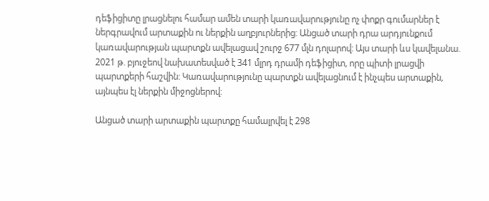դեֆիցիտը լրացնելու համար ամեն տարի կառավարությունը ոչ փոքր գումարներ է ներգրավում արտաքին ու ներքին աղբյուրներից: Անցած տարի դրա արդյունքում կառավարության պարտքն ավելացավ շուրջ 677 մլն դոլարով: Այս տարի ևս կավելանա. 2021 թ. բյուջեով նախատեսված է 341 մլրդ դրամի դեֆիցիտ, որը պիտի լրացվի պարտքերի հաշվին: Կառավարությունը պարտքն ավելացնում է ինչպես արտաքին, այնպես էլ ներքին միջոցներով:

Անցած տարի արտաքին պարտքը համալրվել է 298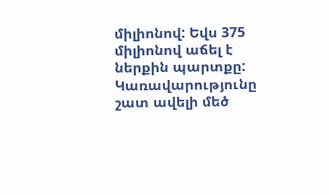միլիոնով: Եվս 375 միլիոնով աճել է ներքին պարտքը: Կառավարությունը շատ ավելի մեծ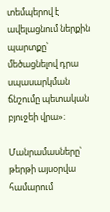տեմպերով է ավելացնում ներքին պարտքը՝ մեծացնելով դրա սպասարկման ճնշումը պետական բյուջեի վրա»։

Մանրամասները՝ թերթի այսօրվա համարում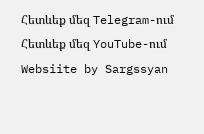Հետևեք մեզ Telegram-ում
Հետևեք մեզ YouTube-ում
Websiite by Sargssyan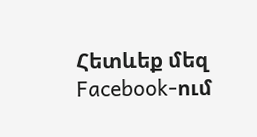Հետևեք մեզ Facebook-ում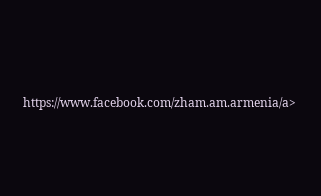https://www.facebook.com/zham.am.armenia/a>